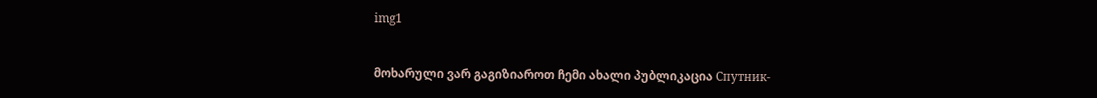img1


მოხარული ვარ გაგიზიაროთ ჩემი ახალი პუბლიკაცია Спутник-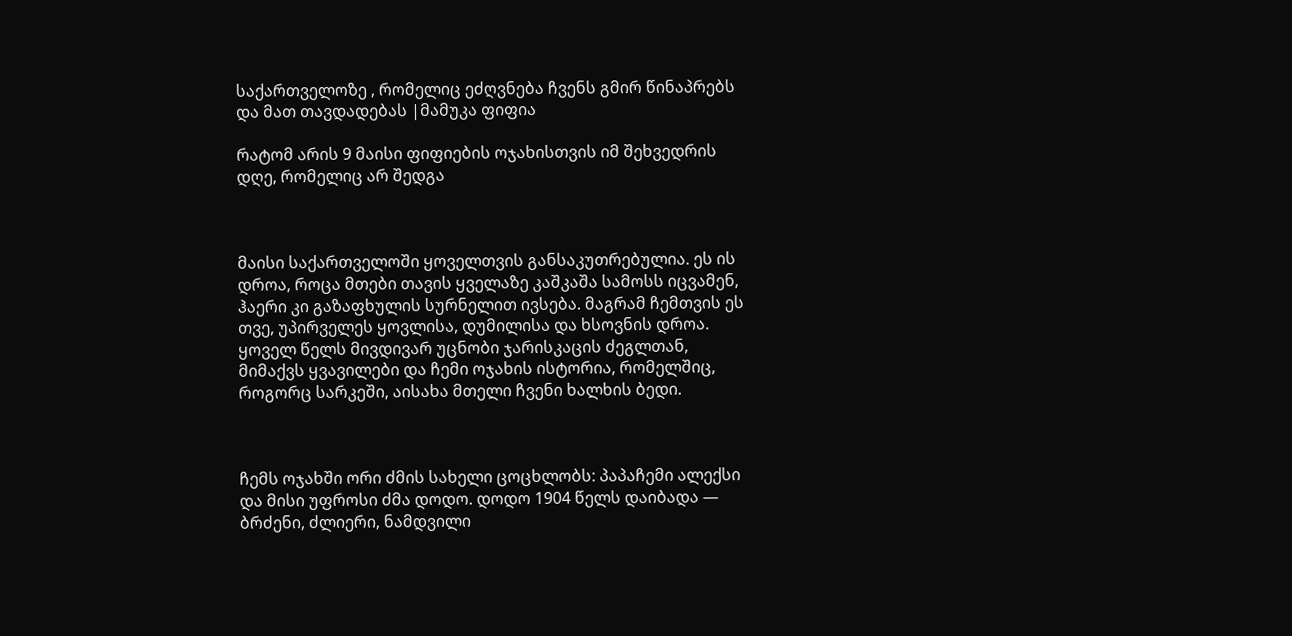საქართველოზე , რომელიც ეძღვნება ჩვენს გმირ წინაპრებს და მათ თავდადებას |მამუკა ფიფია

რატომ არის 9 მაისი ფიფიების ოჯახისთვის იმ შეხვედრის დღე, რომელიც არ შედგა



მაისი საქართველოში ყოველთვის განსაკუთრებულია. ეს ის დროა, როცა მთები თავის ყველაზე კაშკაშა სამოსს იცვამენ, ჰაერი კი გაზაფხულის სურნელით ივსება. მაგრამ ჩემთვის ეს თვე, უპირველეს ყოვლისა, დუმილისა და ხსოვნის დროა. ყოველ წელს მივდივარ უცნობი ჯარისკაცის ძეგლთან, მიმაქვს ყვავილები და ჩემი ოჯახის ისტორია, რომელშიც, როგორც სარკეში, აისახა მთელი ჩვენი ხალხის ბედი.



ჩემს ოჯახში ორი ძმის სახელი ცოცხლობს: პაპაჩემი ალექსი და მისი უფროსი ძმა დოდო. დოდო 1904 წელს დაიბადა — ბრძენი, ძლიერი, ნამდვილი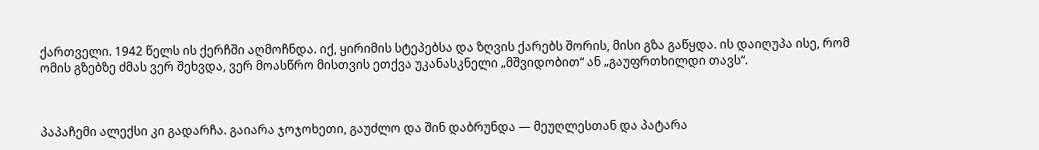ქართველი. 1942 წელს ის ქერჩში აღმოჩნდა. იქ, ყირიმის სტეპებსა და ზღვის ქარებს შორის, მისი გზა გაწყდა. ის დაიღუპა ისე, რომ ომის გზებზე ძმას ვერ შეხვდა, ვერ მოასწრო მისთვის ეთქვა უკანასკნელი „მშვიდობით“ ან „გაუფრთხილდი თავს“.



პაპაჩემი ალექსი კი გადარჩა. გაიარა ჯოჯოხეთი, გაუძლო და შინ დაბრუნდა — მეუღლესთან და პატარა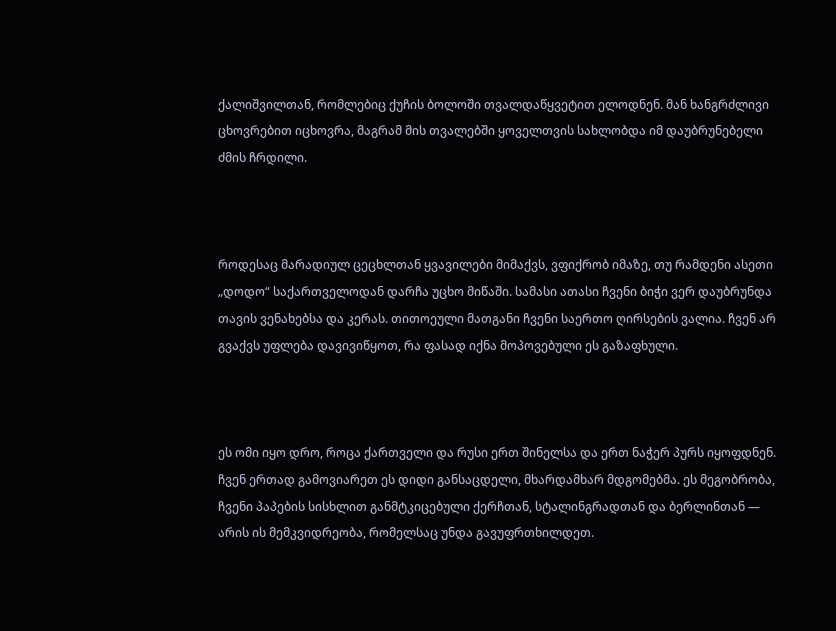ქალიშვილთან, რომლებიც ქუჩის ბოლოში თვალდაწყვეტით ელოდნენ. მან ხანგრძლივი ცხოვრებით იცხოვრა, მაგრამ მის თვალებში ყოველთვის სახლობდა იმ დაუბრუნებელი ძმის ჩრდილი.



როდესაც მარადიულ ცეცხლთან ყვავილები მიმაქვს, ვფიქრობ იმაზე, თუ რამდენი ასეთი „დოდო“ საქართველოდან დარჩა უცხო მიწაში. სამასი ათასი ჩვენი ბიჭი ვერ დაუბრუნდა თავის ვენახებსა და კერას. თითოეული მათგანი ჩვენი საერთო ღირსების ვალია. ჩვენ არ გვაქვს უფლება დავივიწყოთ, რა ფასად იქნა მოპოვებული ეს გაზაფხული.



ეს ომი იყო დრო, როცა ქართველი და რუსი ერთ შინელსა და ერთ ნაჭერ პურს იყოფდნენ. ჩვენ ერთად გამოვიარეთ ეს დიდი განსაცდელი, მხარდამხარ მდგომებმა. ეს მეგობრობა, ჩვენი პაპების სისხლით განმტკიცებული ქერჩთან, სტალინგრადთან და ბერლინთან — არის ის მემკვიდრეობა, რომელსაც უნდა გავუფრთხილდეთ.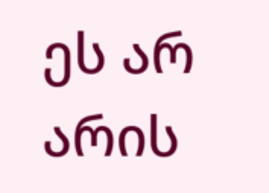ეს არ არის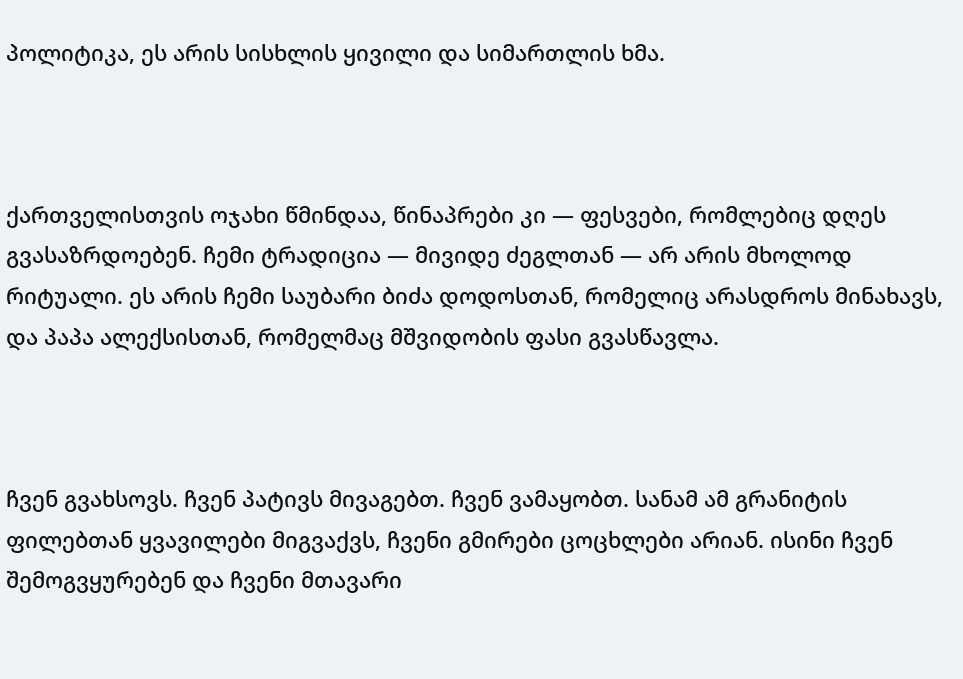პოლიტიკა, ეს არის სისხლის ყივილი და სიმართლის ხმა.



ქართველისთვის ოჯახი წმინდაა, წინაპრები კი — ფესვები, რომლებიც დღეს გვასაზრდოებენ. ჩემი ტრადიცია — მივიდე ძეგლთან — არ არის მხოლოდ რიტუალი. ეს არის ჩემი საუბარი ბიძა დოდოსთან, რომელიც არასდროს მინახავს, და პაპა ალექსისთან, რომელმაც მშვიდობის ფასი გვასწავლა.



ჩვენ გვახსოვს. ჩვენ პატივს მივაგებთ. ჩვენ ვამაყობთ. სანამ ამ გრანიტის ფილებთან ყვავილები მიგვაქვს, ჩვენი გმირები ცოცხლები არიან. ისინი ჩვენ შემოგვყურებენ და ჩვენი მთავარი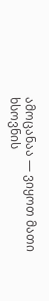ამოცანაა — ვიყოთ მათი ხსოვნის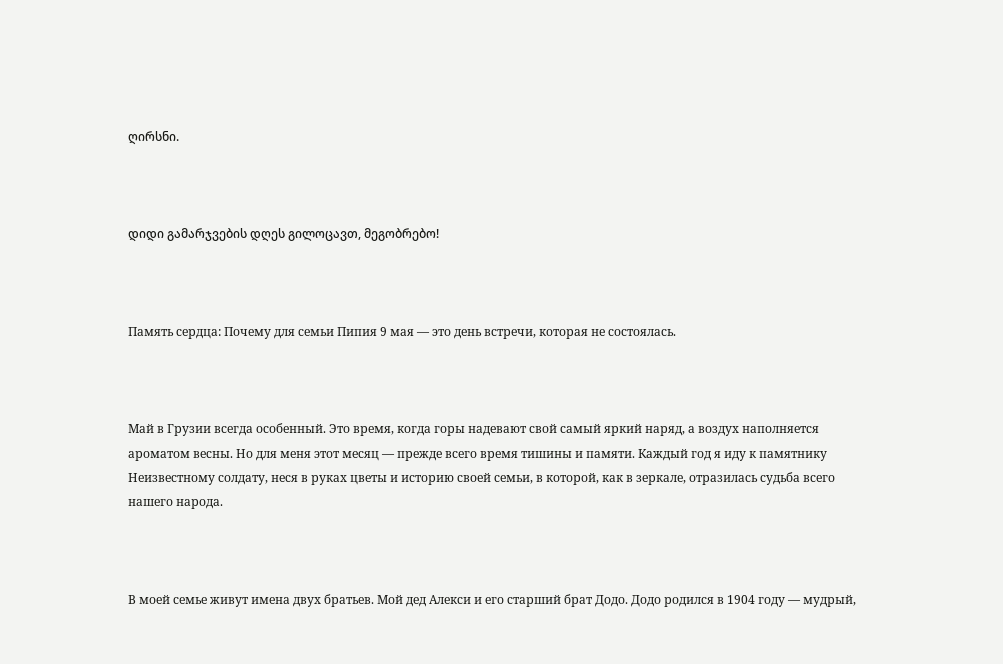ღირსნი.



დიდი გამარჯვების დღეს გილოცავთ, მეგობრებო!



Память сердца: Почему для семьи Пипия 9 мая — это день встречи, которая не состоялась.



Май в Грузии всегда особенный. Это время, когда горы надевают свой самый яркий наряд, а воздух наполняется ароматом весны. Но для меня этот месяц — прежде всего время тишины и памяти. Каждый год я иду к памятнику Неизвестному солдату, неся в руках цветы и историю своей семьи, в которой, как в зеркале, отразилась судьба всего нашего народа.



В моей семье живут имена двух братьев. Мой дед Алекси и его старший брат Додо. Додо родился в 1904 году — мудрый,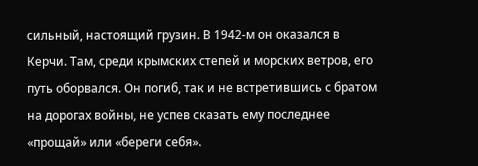сильный, настоящий грузин. В 1942-м он оказался в Керчи. Там, среди крымских степей и морских ветров, его путь оборвался. Он погиб, так и не встретившись с братом на дорогах войны, не успев сказать ему последнее «прощай» или «береги себя».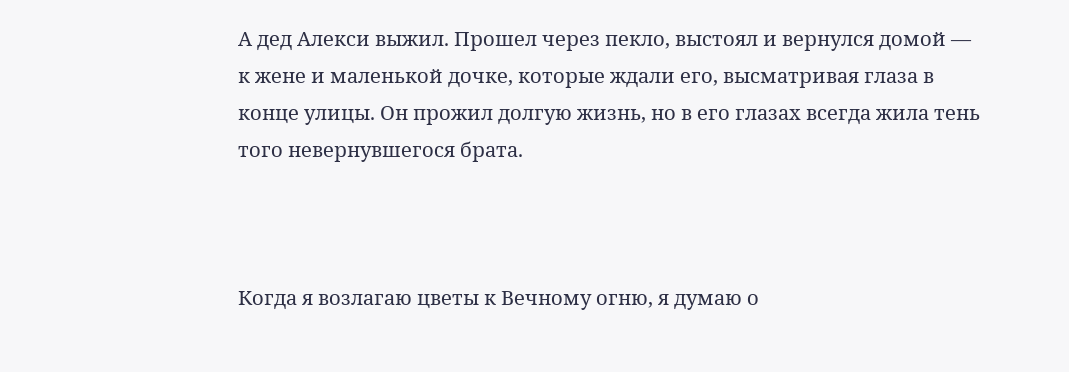А дед Алекси выжил. Прошел через пекло, выстоял и вернулся домой — к жене и маленькой дочке, которые ждали его, высматривая глаза в конце улицы. Он прожил долгую жизнь, но в его глазах всегда жила тень того невернувшегося брата.



Когда я возлагаю цветы к Вечному огню, я думаю о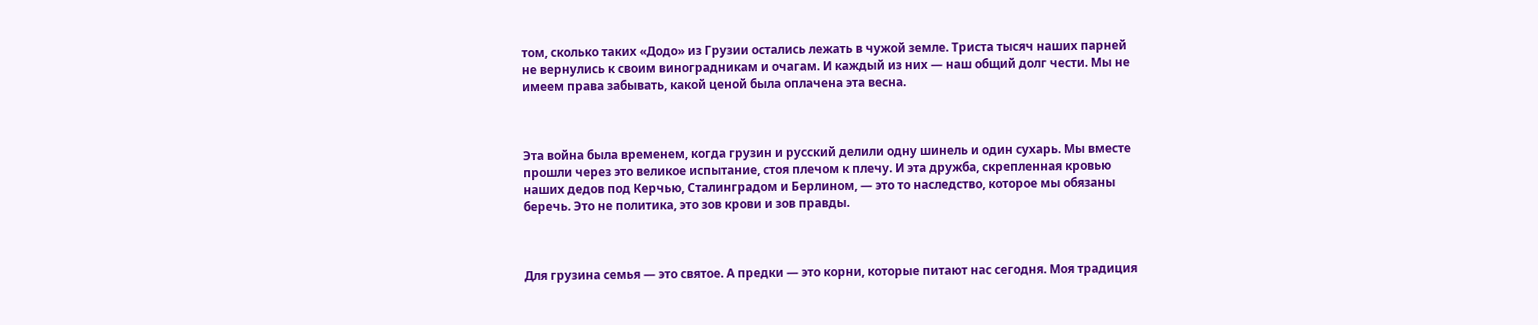том, сколько таких «Додо» из Грузии остались лежать в чужой земле. Триста тысяч наших парней не вернулись к своим виноградникам и очагам. И каждый из них — наш общий долг чести. Мы не имеем права забывать, какой ценой была оплачена эта весна.



Эта война была временем, когда грузин и русский делили одну шинель и один сухарь. Мы вместе прошли через это великое испытание, стоя плечом к плечу. И эта дружба, скрепленная кровью наших дедов под Керчью, Сталинградом и Берлином, — это то наследство, которое мы обязаны беречь. Это не политика, это зов крови и зов правды.



Для грузина семья — это святое. А предки — это корни, которые питают нас сегодня. Моя традиция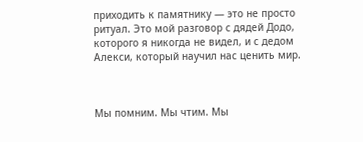приходить к памятнику — это не просто ритуал. Это мой разговор с дядей Додо, которого я никогда не видел, и с дедом Алекси, который научил нас ценить мир.



Мы помним. Мы чтим. Мы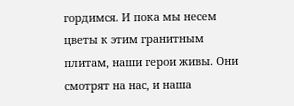гордимся. И пока мы несем цветы к этим гранитным плитам, наши герои живы. Они смотрят на нас, и наша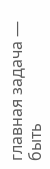главная задача — быть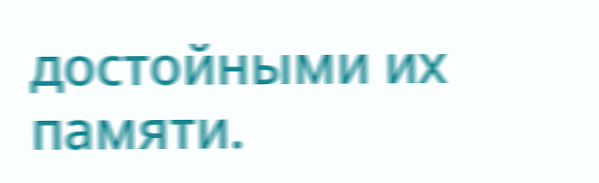достойными их памяти.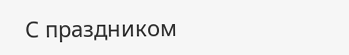С праздником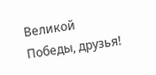Великой Победы, друзья!